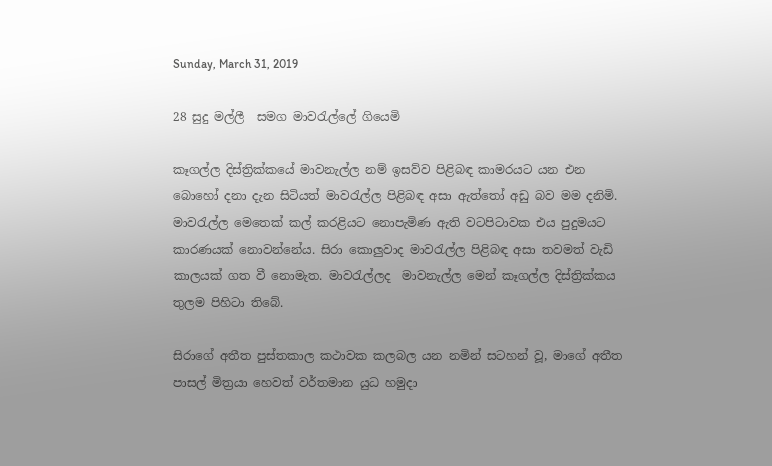Sunday, March 31, 2019

28 සුදු මල්ලී  සමග මාවරැල්ලේ ගියෙමි

කෑගල්ල දිස්ත්‍රික්කයේ මාවනැල්ල නම් ඉසව්ව පිළිබඳ කාමරයට යන එන බොහෝ දනා දැන සිටියත් මාවරැල්ල පිළිබඳ අසා ඇත්තෝ අඩු බව මම දනිමි. මාවරැල්ල මෙතෙක් කල් කරළියට නොපැමිණ ඇති වටපිටාවක එය පුදුමයට කාරණයක් නොවන්නේය. සිරා කොලුවාද මාවරැල්ල පිළිබඳ අසා තවමත් වැඩි කාලයක් ගත වී නොමැත. මාවරැල්ලද  මාවනැල්ල මෙන් කෑගල්ල දිස්ත්‍රික්කය තුලම පිහිටා තිබේ.

සිරාගේ අතීත පුස්තකාල කථාවක කලබල යන නමින් සටහන් වූ, මාගේ අතීත පාසල් මිත්‍ර‍යා හෙවත් වර්තමාන යුධ හමුදා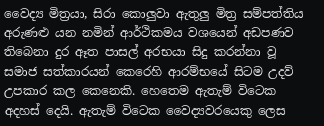වෛද්‍ය මිත්‍ර‍යා, සිරා කොලුවා ඇතුලු මිත්‍ර සම්පත්තිය අරුණළු යන නමින් ආර්ථිකමය වශයෙන් අඩපණව තිබෙනා දුර ඈත පාසල් අරභයා සිදු කරන්නා වූ සමාජ සත්කාරයන් කෙරෙහි ආරම්භයේ සිටම උදව් උපකාර කල කෙනෙකි. හෙතෙම ඇතැම් විටෙක අදහස් දෙයි. ඇතැම් විටෙක වෛද්‍යවරයෙකු ලෙස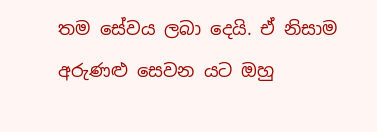තම සේවය ලබා දෙයි. ඒ නිසාම අරුණළු සෙවන යට ඔහු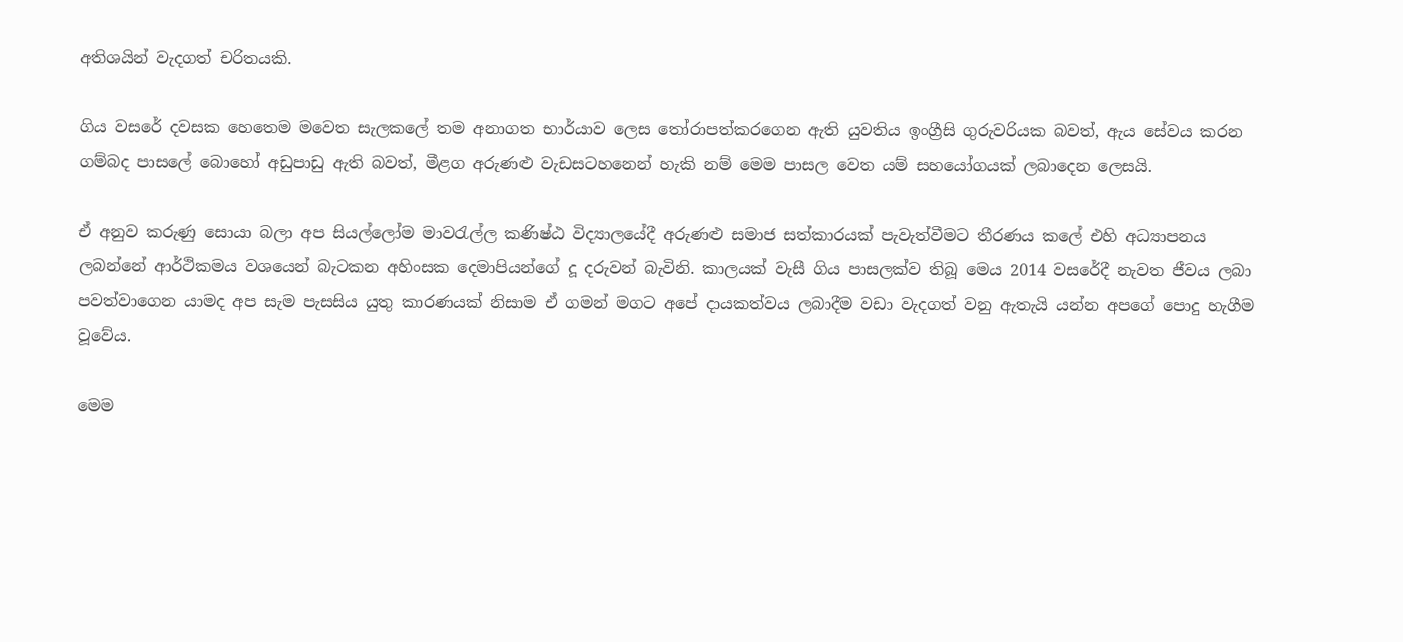අතිශයින් වැදගත් චරිතයකි.

ගිය වසරේ දවසක හෙතෙම මවෙත සැලකලේ තම අනාගත භාර්යාව ලෙස තෝරාපත්කරගෙන ඇති යුවතිය ඉංග්‍රීසි ගුරුවරියක බවත්, ඇය සේවය කරන ගම්බද පාසලේ බොහෝ අඩුපාඩු ඇති බවත්, මීළග අරුණළු වැඩසටහනෙන් හැකි නම් මෙම පාසල වෙත යම් සහයෝගයක් ලබාදෙන ලෙසයි.

ඒ අනුව කරුණු සොයා බලා අප සියල්ලෝම මාවරැල්ල කණිෂ්ඨ විද්‍යාලයේදී අරුණළු සමාජ සත්කාරයක් පැවැත්වීමට තීරණය කලේ එහි අධ්‍යාපනය ලබන්නේ ආර්ථිකමය වශයෙන් බැටකන අහිංසක දෙමාපියන්ගේ දූ දරුවන් බැවිනි. කාලයක් වැසී ගිය පාසලක්ව තිබූ මෙය 2014 වසරේදී නැවත ජීවය ලබා  පවත්වාගෙන යාමද අප සැම පැසසිය යුතු කාරණයක් නිසාම ඒ ගමන් මගට අපේ දායකත්වය ලබාදීම වඩා වැදගත් වනු ඇතැයි යන්න අපගේ පොදු හැගීම වූවේය.

මෙම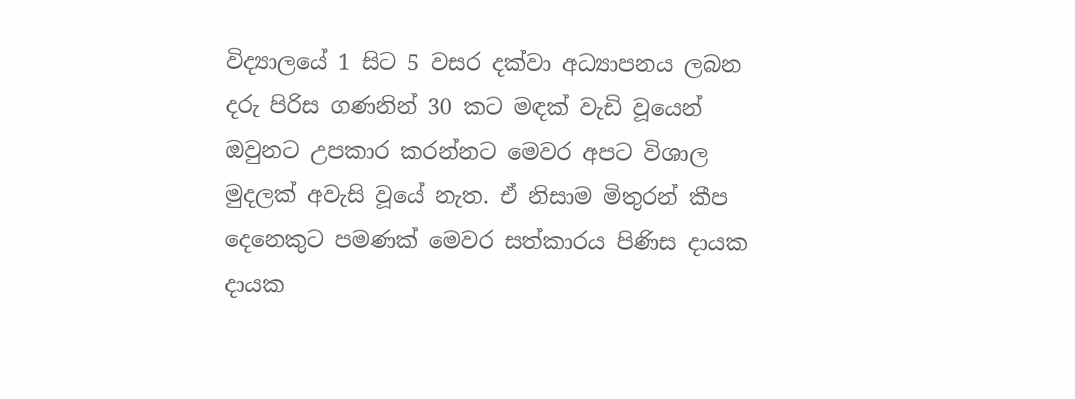විද්‍යාලයේ 1 සිට 5 වසර දක්වා අධ්‍යාපනය ලබන දරු පිරිස ගණනින් 30 කට මඳක් වැඩි වූයෙන් ඔවුනට උපකාර කරන්නට මෙවර අපට විශාල මුදලක් අවැසි වූයේ නැත. ඒ නිසාම මිතුරන් කීප දෙනෙකුට පමණක් මෙවර සත්කාරය පිණිස දායක දායක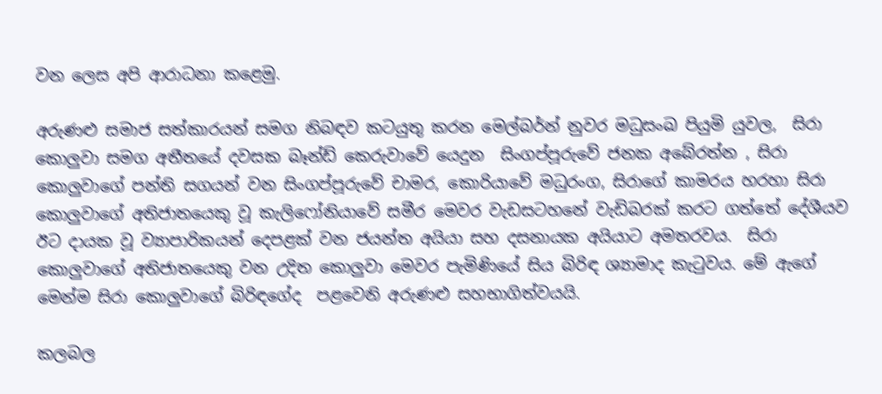වන ලෙස අපි ආරාධනා කළෙමු.

අරුණළු සමාජ සත්කාරයන් සමග නිබඳව කටයුතු කරන මෙල්බර්න් නුවර මධුසංඛ පියුමි යුවල,  සිරා කොලුවා සමග අතීතයේ දවසක බෑන්ඩ් කෙරුවාවේ යෙදුන  සිංගප්පූරුවේ ජනක අබේරත්න , සිරා කොලුවාගේ පන්ති සගයන් වන සිංගප්පූරුවේ චාමර, කොරියාවේ මධුරංග, සිරාගේ කාමරය හරහා සිරා කොලුවාගේ අතිජාතයෙකු වූ කැලිෆෝනියාවේ සමීර මෙවර වැඩසටහනේ වැඩිබරක් කරට ගත්තේ දේශීයව ඊට දායක වූ ව්‍යාපාරිකයන් දෙපළක් වන ජයන්ත අයියා සහ දසනායක අයියාට අමතරවය.  සිරා කොලුවාගේ අතිජාතයෙකු වන උදිත කොලුවා මෙවර පැමිණියේ සිය බිරිඳ ශ්‍යාමාද කැටුවය. මේ ඇගේ මෙන්ම සිරා කොලුවාගේ බිරිඳගේද  පළවෙනි අරුණළු සහභාගිත්වයයි.

කලබල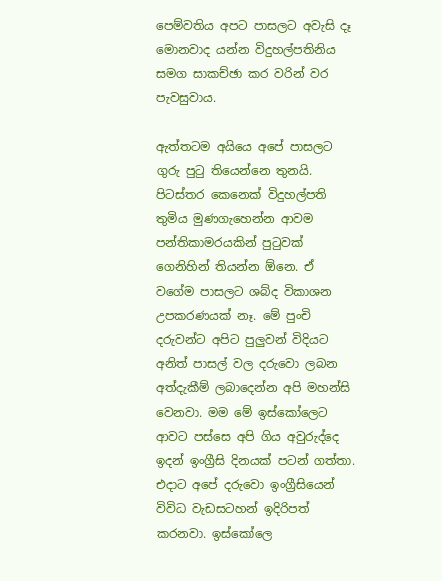පෙම්වතිය අපට පාසලට අවැසි දෑ මොනවාද යන්න විදුහල්පතිනිය සමග සාකච්ඡා කර වරින් වර පැවසුවාය.

ඇත්තටම අයියෙ අපේ පාසලට ගුරු පුටු තියෙන්නෙ තුනයි. පිටස්තර කෙනෙක් විදුහල්පති තුමිය මුණගැහෙන්න ආවම පන්තිකාමරයකින් පුටුවක් ගෙනිහින් තියන්න ඕනෙ. ඒ වගේම පාසලට ශබ්ද විකාශන උපකරණයක් නෑ. මේ පුංචි දරුවන්ට අපිට පුලුවන් විදියට අනිත් පාසල් වල දරුවො ලබන අත්දැකීම් ලබාදෙන්න අපි මහන්සි වෙනවා. මම මේ ඉස්කෝලෙට ආවට පස්සෙ අපි ගිය අවුරුද්දෙ ඉදන් ඉංග්‍රීසි දිනයක් පටන් ගත්තා. එදාට අපේ දරුවො ඉංග්‍රීසියෙන් විවිධ වැඩසටහන් ඉදිරිපත් කරනවා. ඉස්කෝලෙ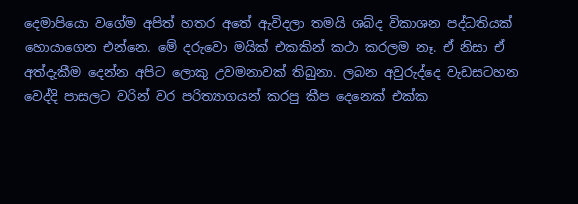දෙමාපියො වගේම අපිත් හතර අතේ ඇවිදලා තමයි ශබ්ද විකාශන පද්ධතියක් හොයාගෙන එන්නෙ. මේ දරුවො මයික් එකකින් කථා කරලම නෑ. ඒ නිසා ඒ අත්දැකීම දෙන්න අපිට ලොකු උවමනාවක් තිබුනා. ලබන අවුරුද්දෙ වැඩසටහන වෙද්දි පාසලට වරින් වර පරිත්‍යාගයන් කරපු කීප දෙනෙක් එක්ක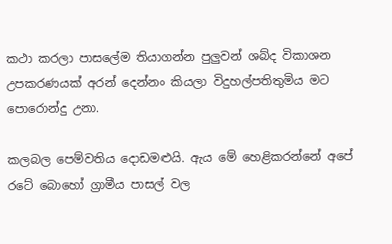කථා කරලා පාසලේම තියාගන්න පුලුවන් ශබ්ද විකාශන උපකරණයක් අරන් දෙන්නං කියලා විදුහල්පතිතුමිය මට පොරොන්දු උනා.

කලබල පෙම්වතිය දොඩමළුයි. ඇය මේ හෙළිකරන්නේ අපේ රටේ බොහෝ ග්‍රාමීය පාසල් වල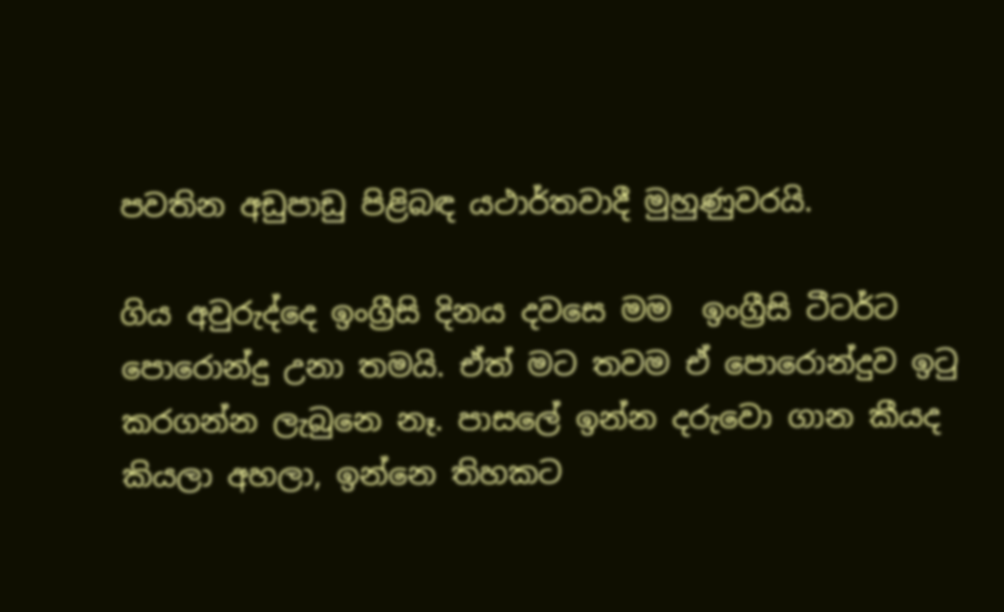පවතින අඩුපාඩු පිළිබඳ යථාර්තවාදී මුහුණුවරයි.

ගිය අවුරුද්දෙ ඉංග්‍රීසි දිනය දවසෙ මම  ඉංග්‍රීසි ටීටර්ට  පොරොන්දු උනා තමයි. ඒත් මට තවම ඒ පොරොන්දුව ඉටු කරගන්න ලැබුනෙ නෑ. පාසලේ ඉන්න දරුවො ගාන කීයද කියලා අහලා, ඉන්නෙ තිහකට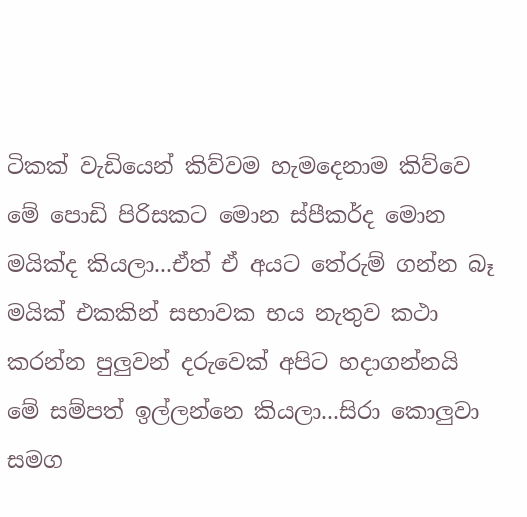ටිකක් වැඩියෙන් කිව්වම හැමදෙනාම කිව්වෙ මේ පොඩි පිරිසකට මොන ස්පීකර්ද මොන මයික්ද කියලා...ඒත් ඒ අයට තේරුම් ගන්න බෑ මයික් එකකින් සභාවක භය නැතුව කථා කරන්න පුලුවන් දරුවෙක් අපිට හදාගන්නයි මේ සම්පත් ඉල්ලන්නෙ කියලා...සිරා කොලුවා සමග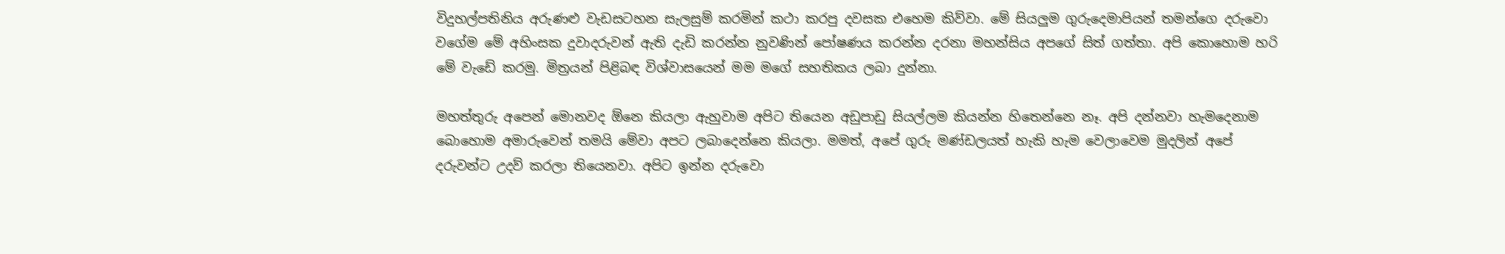විදුහල්පතිනිය අරුණළු වැඩසටහන සැලසුම් කරමින් කථා කරපු දවසක එහෙම කිව්වා. මේ සියලුම ගුරුදෙමාපියන් තමන්ගෙ දරුවො වගේම මේ අහිංසක දුවාදරුවන් ඇති දැඩි කරන්න නුවණින් පෝෂණය කරන්න දරනා මහන්සිය අපගේ සිත් ගත්තා. අපි කොහොම හරි මේ වැඩේ කරමු. මිත්‍ර‍යන් පිළිබඳ විශ්වාසයෙන් මම මගේ සහතිකය ලබා දුන්නා.

මහත්තුරු අපෙන් මොනවද ඕනෙ කියලා ඇහුවාම අපිට තියෙන අඩුපාඩු සියල්ලම කියන්න හිතෙන්නෙ නෑ. අපි දන්නවා හැමදෙනාම බොහොම අමාරුවෙන් තමයි මේවා අපට ලබාදෙන්නෙ කියලා. මමත්, අපේ ගුරු මණ්ඩලයත් හැකි හැම වෙලාවෙම මුදලින් අපේ දරුවන්ට උදව් කරලා තියෙනවා. අපිට ඉන්න දරුවො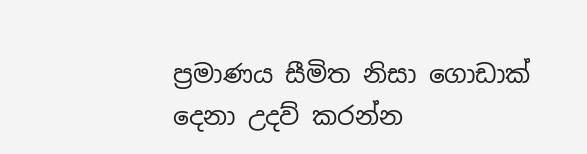ප්‍ර‍මාණය සීමිත නිසා ගොඩාක් දෙනා උදව් කරන්න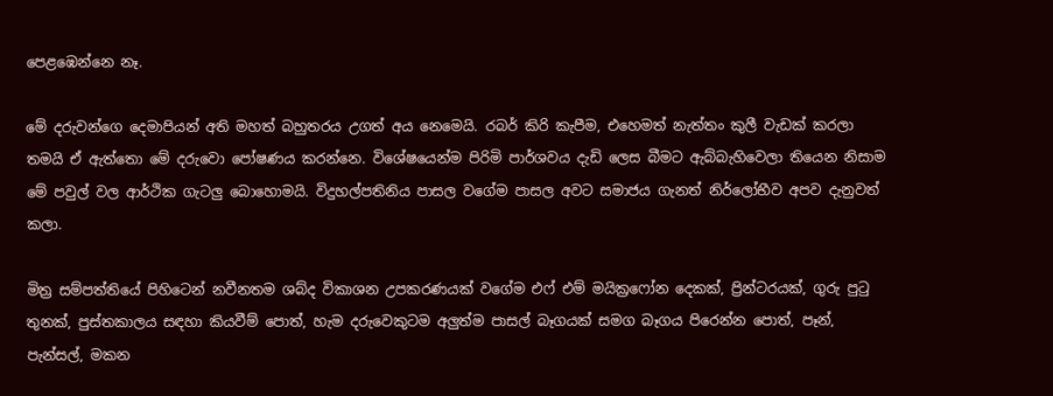පෙළඹෙන්නෙ නෑ.

මේ දරුවන්ගෙ දෙමාපියන් අති මහත් බහුතරය උගත් අය නෙමෙයි. රබර් කිරි කැපීම, එහෙමත් නැත්තං කුලී වැඩක් කරලා තමයි ඒ ඇත්තො මේ දරුවො පෝෂණය කරන්නෙ. විශේෂයෙන්ම පිරිමි පාර්ශවය දැඩි ලෙස බීමට ඇබ්බැහිවෙලා තියෙන නිසාම මේ පවුල් වල ආර්ථික ගැටලු බොහොමයි. විදුහල්පතිනිය පාසල වගේම පාසල අවට සමාජය ගැනත් නිර්ලෝභීව අපව දැනුවත් කලා.

මිත්‍ර‍ සම්පත්තියේ පිහිටෙන් නවීනතම ශබ්ද විකාශන උපකරණයක් වගේම එෆ් එම් මයික්‍ර‍ෆෝන දෙකක්, ප්‍රින්ටරයක්, ගුරු පුටු තුනක්, පුස්තකාලය සඳහා කියවීම් පොත්, හැම දරුවෙකුටම අලුත්ම පාසල් බෑගයක් සමග බෑගය පිරෙන්න පොත්, පෑන්, පැන්සල්, මකන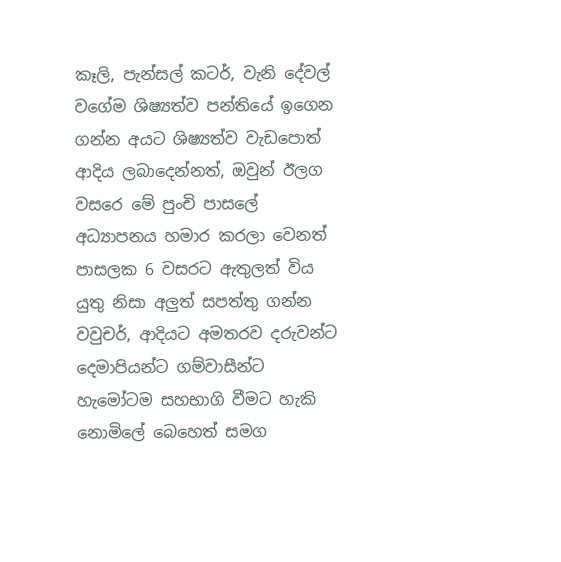කෑලි, පැන්සල් කටර්, වැනි දේවල් වගේම ශිෂ්‍යත්ව පන්තියේ ඉගෙන ගන්න අයට ශිෂ්‍යත්ව වැඩපොත් ආදිය ලබාදෙන්නත්, ඔවුන් ඊලග වසරෙ මේ පුංචි පාසලේ අධ්‍යාපනය හමාර කරලා වෙනත් පාසලක 6 වසරට ඇතුලත් විය යුතු නිසා අලුත් සපත්තු ගන්න වවුචර්, ආදියට අමතරව දරුවන්ට දෙමාපියන්ට ගම්වාසීන්ට හැමෝටම සහභාගි වීමට හැකි නොමිලේ බෙහෙත් සමග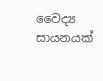වෛද්‍ය සායනයක්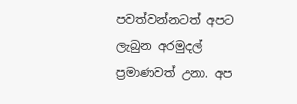පවත්වන්නටත් අපට ලැබුන අරමුදල් ප්‍ර‍මාණවත් උනා. අප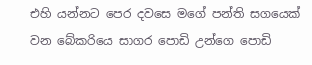එහි යන්නට පෙර දවසෙ මගේ පන්ති සගයෙක් වන බේකරියෙ සාගර පොඩි උන්ගෙ පොඩි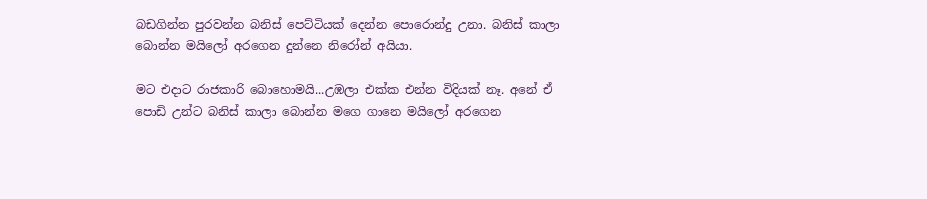බඩගින්න පුරවන්න බනිස් පෙට්ටියක් දෙන්න පොරොන්දු උනා. බනිස් කාලා බොන්න මයිලෝ අරගෙන දුන්නෙ නිරෝන් අයියා.

මට එදාට රාජකාරි බොහොමයි...උඹලා එක්ක එන්න විදියක් නෑ. අනේ ඒ පොඩි උන්ට බනිස් කාලා බොන්න මගෙ ගානෙ මයිලෝ අරගෙන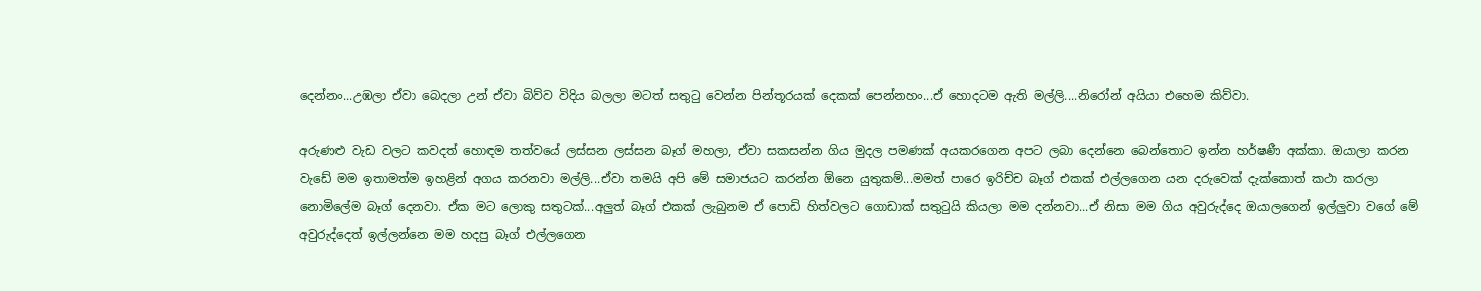දෙන්නං...උඹලා ඒවා බෙදලා උන් ඒවා බිව්ව විදිය බලලා මටත් සතුටු වෙන්න පින්තූරයක් දෙකක් පෙන්නහං...ඒ හොදටම ඇති මල්ලි....නිරෝන් අයියා එහෙම කිව්වා.

අරුණළු වැඩ වලට කවදත් හොඳම තත්වයේ ලස්සන ලස්සන බෑග් මහලා, ඒවා සකසන්න ගිය මුදල පමණක් අයකරගෙන අපට ලබා දෙන්නෙ බෙන්තොට ඉන්න හර්ෂණී අක්කා. ඔයාලා කරන වැඩේ මම ඉතාමත්ම ඉහළින් අගය කරනවා මල්ලි...ඒවා තමයි අපි මේ සමාජයට කරන්න ඕනෙ යුතුකම්...මමත් පාරෙ ඉරිච්ච බෑග් එකක් එල්ලගෙන යන දරුවෙක් දැක්කොත් කථා කරලා නොමිලේම බෑග් දෙනවා. ඒක මට ලොකු සතුටක්...අලුත් බෑග් එකක් ලැබුනම ඒ පොඩි හිත්වලට ගොඩාක් සතුටුයි කියලා මම දන්නවා...ඒ නිසා මම ගිය අවුරුද්දෙ ඔයාලගෙන් ඉල්ලුවා වගේ මේ අවුරුද්දෙත් ඉල්ලන්නෙ මම හදපු බෑග් එල්ලගෙන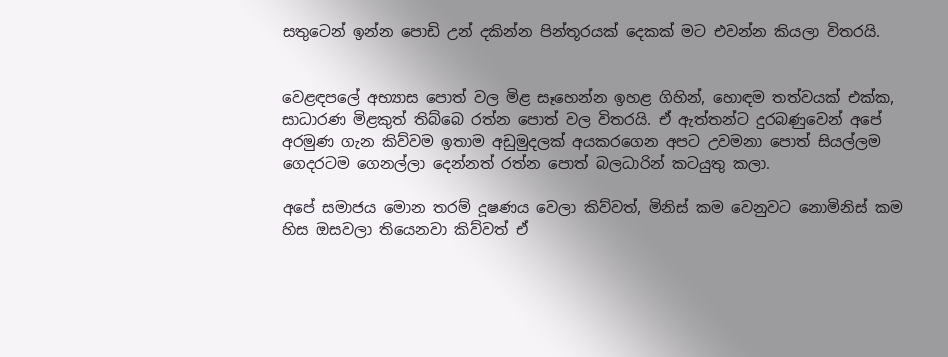සතුටෙන් ඉන්න පොඩි උන් දකින්න පින්තූරයක් දෙකක් මට එවන්න කියලා විතරයි.


වෙළඳපලේ අභ්‍යාස පොත් වල මිළ සෑහෙන්න ඉහළ ගිහින්, හොඳම තත්වයක් එක්ක, සාධාරණ මිළකුත් තිබ්බෙ රත්න පොත් වල විතරයි. ඒ ඇත්තන්ට දුරබණුවෙන් අපේ අරමුණ ගැන කිව්වම ඉතාම අඩුමුදලක් අයකරගෙන අපට උවමනා පොත් සියල්ලම ගෙදරටම ගෙනල්ලා දෙන්නත් රත්න පොත් බලධාරින් කටයුතු කලා.

අපේ සමාජය මොන තරම් දූෂණය වෙලා කිව්වත්, මිනිස් කම වෙනුවට නොමිනිස් කම හිස ඔසවලා තියෙනවා කිව්වත් ඒ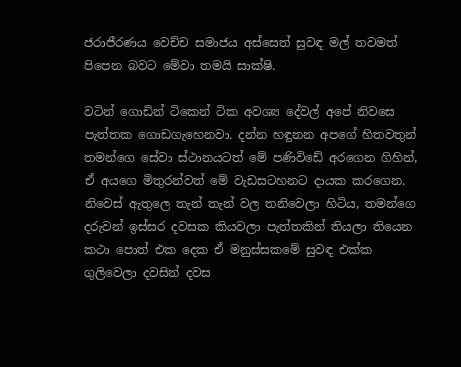ජරාජීරණය වෙච්ච සමාජය අස්සෙත් සුවඳ මල් තවමත් පිපෙන බවට මේවා තමයි සාක්ෂි.

වටින් ගොඩින් ටිකෙන් ටික අවශ්‍ය දේවල් අපේ නිවසෙ පැත්තක ගොඩගැහෙනවා. දන්න හඳුනන අපගේ හිතවතුන් තමන්ගෙ සේවා ස්ථානයටත් මේ පණිවිඩේ අරගෙන ගිහින්, ඒ අයගෙ මිතුරන්වත් මේ වැඩසටහනට දායක කරගෙන. නිවෙස් ඇතුලෙ තැන් තැන් වල තනිවෙලා හිටිය, තමන්ගෙ දරුවන් ඉස්සර දවසක කියවලා පැත්තකින් තියලා තියෙන කථා පොත් එක දෙක ඒ මනුස්සකමේ සුවඳ එක්ක ගුලිවෙලා දවසින් දවස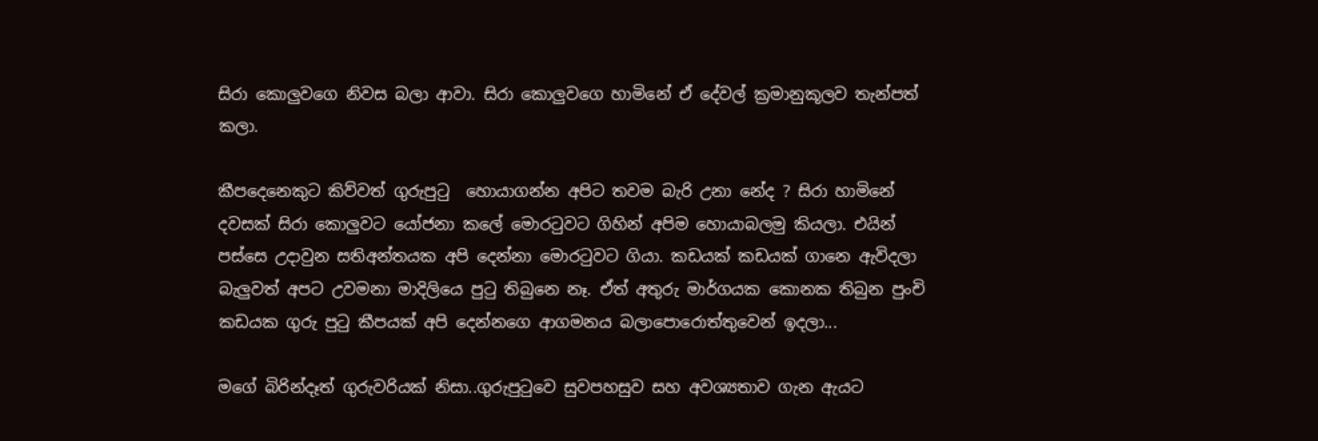සිරා කොලුවගෙ නිවස බලා ආවා. සිරා කොලුවගෙ හාමිනේ ඒ දේවල් ක්‍ර‍මානුකූලව තැන්පත් කලා.

කීපදෙනෙකුට කිව්වත් ගුරුපුටු  හොයාගන්න අපිට තවම බැරි උනා නේද ? සිරා හාමිනේ දවසක් සිරා කොලුවට යෝජනා කලේ මොරටුවට ගිහින් අපිම හොයාබලමු කියලා. එයින් පස්සෙ උදාවුන සතිඅන්තයක අපි දෙන්නා මොරටුවට ගියා. කඩයක් කඩයක් ගානෙ ඇවිදලා බැලුවත් අපට උවමනා මාදිලියෙ පුටු තිබුනෙ නෑ. ඒත් අතුරු මාර්ගයක කොනක තිබුන පුංචි කඩයක ගුරු පුටු කීපයක් අපි දෙන්නගෙ ආගමනය බලාපොරොත්තුවෙන් ඉදලා...

මගේ බිරින්දෑත් ගුරුවරියක් නිසා..ගුරුපුටුවෙ සුවපහසුව සහ අවශ්‍යතාව ගැන ඇයට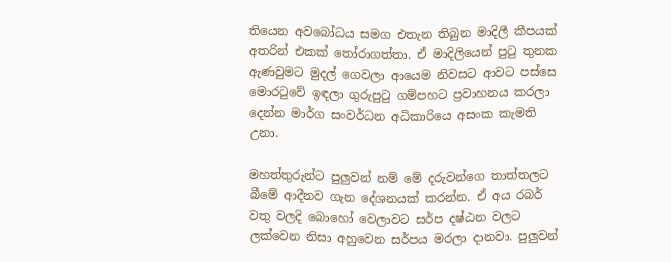තියෙන අවබෝධය සමග එතැන තිබුන මාදිලී කීපයක් අතරින් එකක් තෝරාගත්තා. ඒ මාදිලියෙන් පුටු තුනක ඇණවුමට මුදල් ගෙවලා ආයෙම නිවසට ආවට පස්සෙ මොරටුවේ ඉඳලා ගුරුපුටු ගම්පහට ප්‍ර‍වාහනය කරලා දෙන්න මාර්ග සංවර්ධන අධිකාරියෙ අසංක කැමති උනා.

මහත්තුරුන්ට පුලුවන් නම් මේ දරුවන්ගෙ තාත්තලට බීමේ ආදීනව ගැන දේශනයක් කරන්න. ඒ අය රබර් වතු වලදි බොහෝ වෙලාවට සර්ප දෂ්ඨන වලට ලක්වෙන නිසා අහුවෙන සර්පය මරලා දානවා. පුලුවන්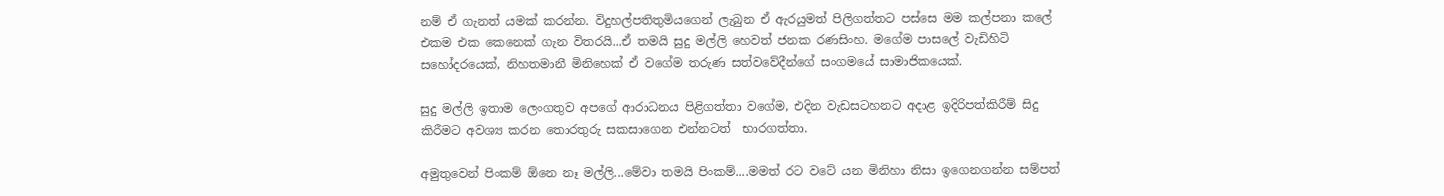නම් ඒ ගැනත් යමක් කරන්න. විදුහල්පතිතුමියගෙන් ලැබුන ඒ ඇරයුමත් පිලිගත්තට පස්සෙ මම කල්පනා කලේ එකම එක කෙනෙක් ගැන විතරයි...ඒ තමයි සුදු මල්ලි හෙවත් ජනක රණසිංහ. මගේම පාසලේ වැඩිහිටි සහෝදරයෙක්, නිහතමානී මිනිහෙක් ඒ වගේම තරුණ සත්වවේදීන්ගේ සංගමයේ සාමාජිකයෙක්.

සුදු මල්ලි ඉතාම ලෙංගතුව අපගේ ආරාධනය පිළිගත්තා වගේම, එදින වැඩසටහනට අදාළ ඉදිරිපත්කිරීම් සිදු කිරීමට අවශ්‍ය කරන තොරතුරු සකසාගෙන එන්නටත්  භාරගත්තා.

අමුතුවෙන් පිංකම් ඕනෙ නෑ මල්ලි...මේවා තමයි පිංකම්....මමත් රට වටේ යන මිනිහා නිසා ඉගෙනගන්න සම්පත්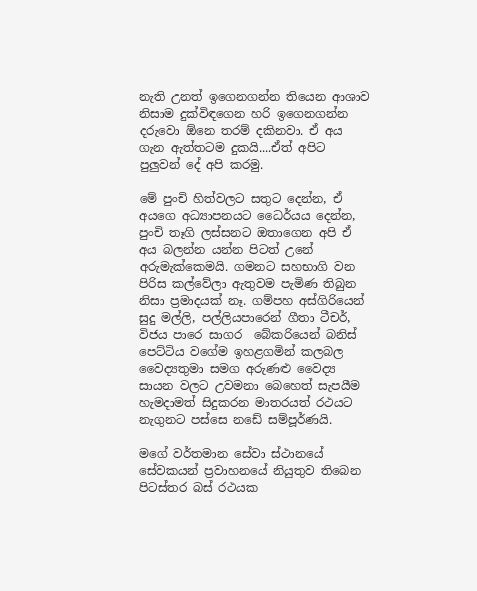නැති උනත් ඉගෙනගන්න තියෙන ආශාව නිසාම දුක්විඳගෙන හරි ඉගෙනගන්න දරුවො ඕනෙ තරම් දකිනවා. ඒ අය ගැන ඇත්තටම දුකයි....ඒත් අපිට පුලුවන් දේ අපි කරමු.

මේ පුංචි හිත්වලට සතුට දෙන්න, ඒ අයගෙ අධ්‍යාපනයට ධෛර්යය දෙන්න, පුංචි තෑගි ලස්සනට ඔතාගෙන අපි ඒ අය බලන්න යන්න පිටත් උනේ අරුමැක්කෙමයි. ගමනට සහභාගි වන පිරිස කල්වේලා ඇතුවම පැමිණ තිබුන නිසා ප්‍ර‍මාදයක් නෑ. ගම්පහ අස්ගිරියෙන් සුදු මල්ලි, පල්ලියපාරෙන් ගීතා ටීචර්, විජය පාරෙ සාගර  බේකරියෙන් බනිස් පෙට්ටිය වගේම ඉහළගමින් කලබල වෛද්‍යතුමා සමග අරුණළු වෛද්‍ය සායන වලට උවමනා බෙහෙත් සැපයීම හැමදාමත් සිදුකරන මාතරයත් රථයට නැගුනට පස්සෙ නඩේ සම්පූර්ණයි.

මගේ වර්තමාන සේවා ස්ථානයේ  සේවකයන් ප්‍ර‍වාහනයේ නියුතුව තිබෙන පිටස්තර බස් රථයක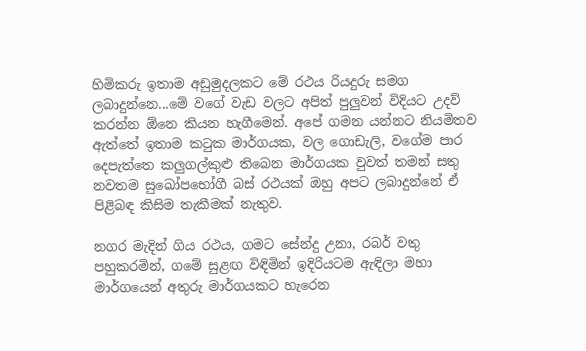හිමිකරු ඉතාම අඩුමුදලකට මේ රථය රියදුරු සමග ලබාදුන්නෙ...මේ වගේ වැඩ වලට අපිත් පුලුවන් විදියට උදව් කරන්න ඕනෙ කියන හැගීමෙන්. අපේ ගමන යන්නට නියමිතව ඇත්තේ ඉතාම කටුක මාර්ගයක, වල ගොඩැලි, වගේම පාර දෙපැත්තෙ කලුගල්කුළු තිබෙන මාර්ගයක වුවත් තමන් සතු නවතම සුඛෝපභෝගී බස් රථයක් ඔහු අපට ලබාදුන්නේ ඒ පිළිබඳ කිසිම තැකීමක් නැතුව.

නගර මැදින් ගිය රථය, ගමට සේන්දු උනා, රබර් වතු පහුකරමින්, ගමේ සුළඟ විඳිමින් ඉදිරියටම ඇඳිලා මහා මාර්ගයෙන් අතුරු මාර්ගයකට හැරෙන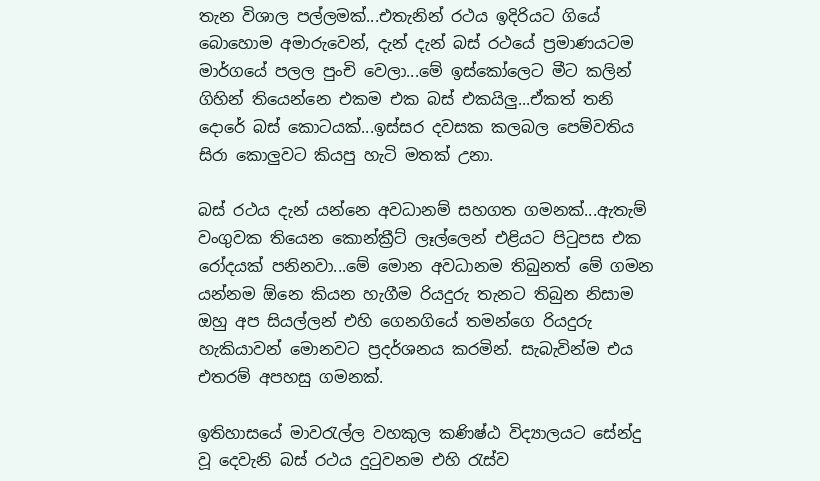තැන විශාල පල්ලමක්...එතැනින් රථය ඉදිරියට ගියේ බොහොම අමාරුවෙන්, දැන් දැන් බස් රථයේ ප්‍ර‍මාණයටම මාර්ගයේ පලල පුංචි වෙලා...මේ ඉස්කෝලෙට මීට කලින් ගිහින් තියෙන්නෙ එකම එක බස් එකයිලු...ඒකත් තනි දොරේ බස් කොටයක්...ඉස්සර දවසක කලබල පෙම්වතිය සිරා කොලුවට කියපු හැටි මතක් උනා.

බස් රථය දැන් යන්නෙ අවධානම් සහගත ගමනක්...ඇතැම් වංගුවක තියෙන කොන්ක්‍රීට් ලෑල්ලෙන් එළියට පිටුපස එක රෝදයක් පනිනවා...මේ මොන අවධානම තිබුනත් මේ ගමන යන්නම ඕනෙ කියන හැගීම රියදුරු තැනට තිබුන නිසාම ඔහු අප සියල්ලන් එහි ගෙනගියේ තමන්ගෙ රියදුරු හැකියාවන් මොනවට ප්‍ර‍දර්ශනය කරමින්. සැබැවින්ම එය එතරම් අපහසු ගමනක්.

ඉතිහාසයේ මාවරැල්ල වහකුල කණිෂ්ඨ විද්‍යාලයට සේන්දු වූ දෙවැනි බස් රථය දුටුවනම එහි රැස්ව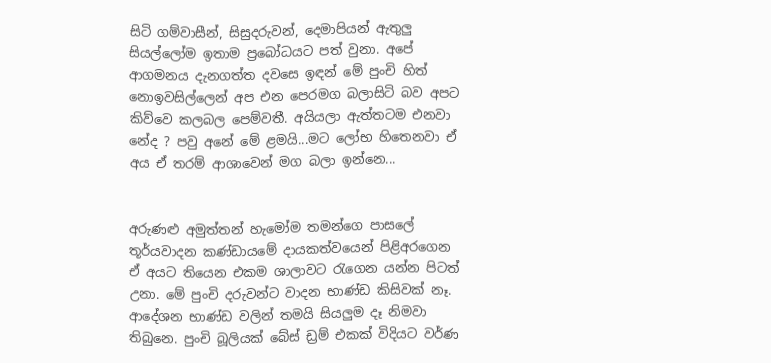සිටි ගම්වාසීන්, සිසුදරුවන්, දෙමාපියන් ඇතුලු සියල්ලෝම ඉතාම ප්‍රබෝධයට පත් වුනා. අපේ ආගමනය දැනගත්ත දවසෙ ඉඳන් මේ පුංචි හිත් නොඉවසිල්ලෙන් අප එන පෙරමග බලාසිටි බව අපට කිව්වෙ කලබල පෙම්වතී. අයියලා ඇත්තටම එනවා නේද ? පවු අනේ මේ ළමයි...මට ලෝභ හිතෙනවා ඒ අය ඒ තරම් ආශාවෙන් මග බලා ඉන්නෙ...


අරුණළු අමුත්තන් හැමෝම තමන්ගෙ පාසලේ තූර්යවාදන කණ්ඩායමේ දායකත්වයෙන් පිළිඅරගෙන ඒ අයට තියෙන එකම ශාලාවට රැගෙන යන්න පිටත් උනා. මේ පුංචි දරුවන්ට වාදන භාණ්ඩ කිසිවක් නෑ. ආදේශන භාණ්ඩ වලින් තමයි සියලුම දෑ නිමවා තිබුනෙ. පුංචි බූලියක් බේස් ඩ්‍ර‍ම් එකක් විදියට වර්ණ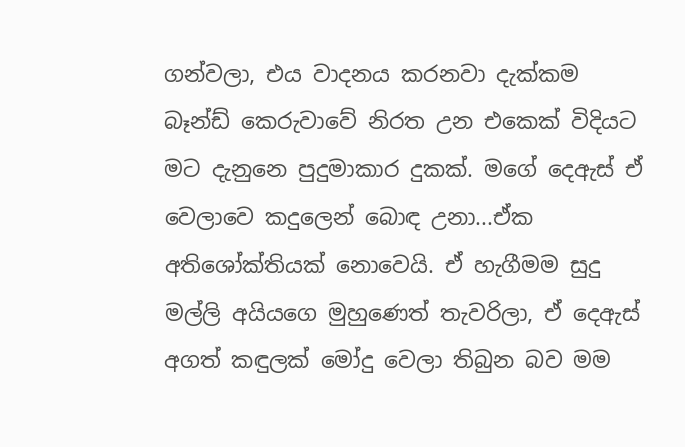ගන්වලා, එය වාදනය කරනවා දැක්කම බෑන්ඩ් කෙරුවාවේ නිරත උන එකෙක් විදියට මට දැනුනෙ පුදුමාකාර දුකක්. මගේ දෙඇස් ඒ වෙලාවෙ කදුලෙන් බොඳ උනා...ඒක අතිශෝක්තියක් නොවෙයි. ඒ හැගීමම සුදු මල්ලි අයියගෙ මුහුණෙත් තැවරිලා, ඒ දෙඇස් අගත් කඳුලක් මෝදු වෙලා තිබුන බව මම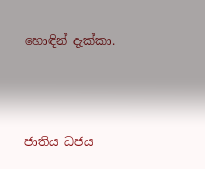හොඳින් දැක්කා.



ජාතිය ධජය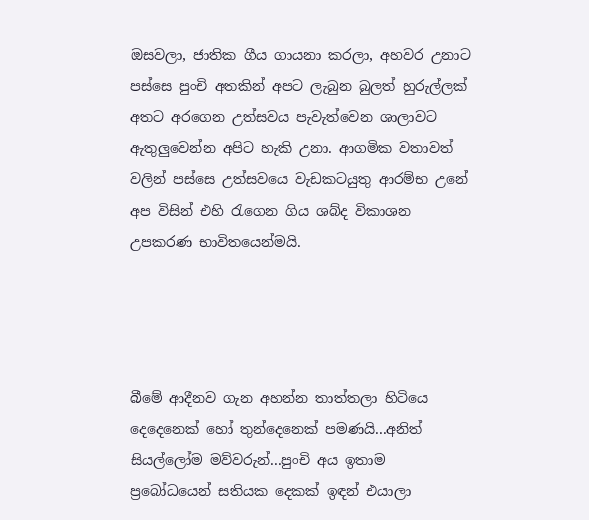ඔසවලා, ජාතික ගීය ගායනා කරලා, අහවර උනාට පස්සෙ පුංචි අතකින් අපට ලැබුන බුලත් හුරුල්ලක් අතට අරගෙන උත්සවය පැවැත්වෙන ශාලාවට ඇතුලුවෙන්න අපිට හැකි උනා. ආගමික වතාවත් වලින් පස්සෙ උත්සවයෙ වැඩකටයුතු ආරම්භ උනේ අප විසින් එහි රැගෙන ගිය ශබ්ද විකාශන උපකරණ භාවිතයෙන්මයි.




බීමේ ආදීනව ගැන අහන්න තාත්තලා හිටියෙ දෙදෙනෙක් හෝ තුන්දෙනෙක් පමණයි...අනිත් සියල්ලෝම මව්වරුන්...පුංචි අය ඉතාම ප්‍රබෝධයෙන් සතියක දෙකක් ඉඳන් එයාලා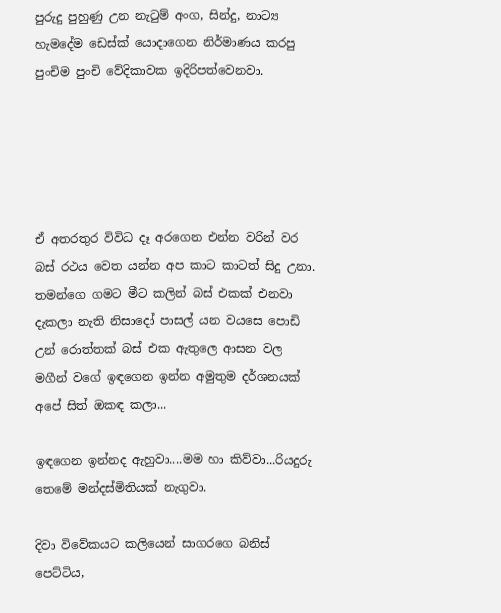පුරුදු පුහුණු උන නැටුම් අංග, සින්දු, නාට්‍ය හැමදේම ඩෙස්ක් යොදාගෙන නිර්මාණය කරපු පුංචිම පුංචි වේදිකාවක ඉදිරිපත්වෙනවා.





ඒ අතරතුර විවිධ දෑ අරගෙන එන්න වරින් වර බස් රථය වෙත යන්න අප කාට කාටත් සිදු උනා. තමන්ගෙ ගමට මීට කලින් බස් එකක් එනවා දැකලා නැති නිසාදෝ පාසල් යන වයසෙ පොඩි උන් රොත්තක් බස් එක ඇතුලෙ ආසන වල මගීන් වගේ ඉඳගෙන ඉන්න අමුතුම දර්ශනයක් අපේ සිත් ඔකඳ කලා...

ඉඳගෙන ඉන්නද ඇහුවා....මම හා කිව්වා...රියදුරු තෙමේ මන්දස්මිතියක් නැගුවා.

දිවා විවේකයට කලියෙන් සාගරගෙ බනිස් පෙට්ටිය,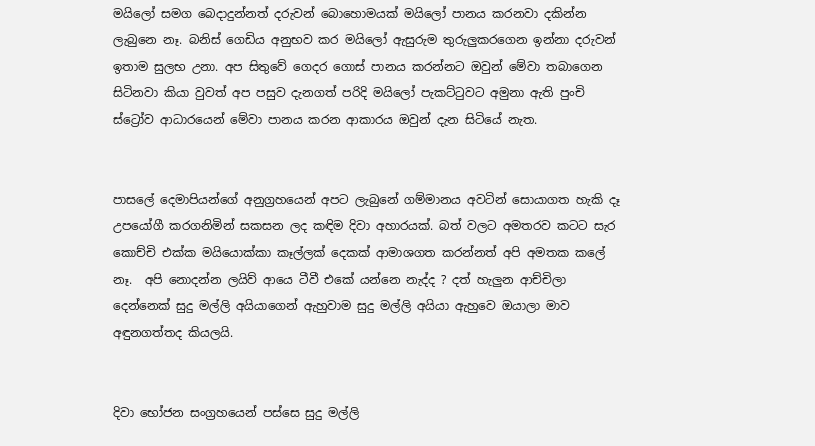මයිලෝ සමග බෙදාදුන්නත් දරුවන් බොහොමයක් මයිලෝ පානය කරනවා දකින්න ලැබුනෙ නෑ. බනිස් ගෙඩිය අනුභව කර මයිලෝ ඇසුරුම තුරුලුකරගෙන ඉන්නා දරුවන් ඉතාම සුලභ උනා. අප සිතුවේ ගෙදර ගොස් පානය කරන්නට ඔවුන් මේවා තබාගෙන සිටිනවා කියා වුවත් අප පසුව දැනගත් පරිදි මයිලෝ පැකට්ටුවට අමුනා ඇති පුංචි ස්ට්‍රෝව ආධාරයෙන් මේවා පානය කරන ආකාරය ඔවුන් දැන සිටියේ නැත.


පාසලේ දෙමාපියන්ගේ අනුග්‍ර‍හයෙන් අපට ලැබුනේ ගම්මානය අවටින් සොයාගත හැකි දෑ උපයෝගී කරගනිමින් සකසන ලද කඳිම දිවා අහාරයක්. බත් වලට අමතරව කටට සැර කොච්චි එක්ක මයියොක්කා කෑල්ලක් දෙකක් ආමාශගත කරන්නත් අපි අමතක කලේ නෑ.  අපි නොදන්න ලයිව් ආයෙ ටීවී එකේ යන්නෙ නැද්ද ? දත් හැලුන ආච්චිලා දෙන්නෙක් සුදු මල්ලි අයියාගෙන් ඇහුවාම සුදු මල්ලි අයියා ඇහුවෙ ඔයාලා මාව අඳුනගත්තද කියලයි.


දිවා භෝජන සංග්‍ර‍හයෙන් පස්සෙ සුදු මල්ලි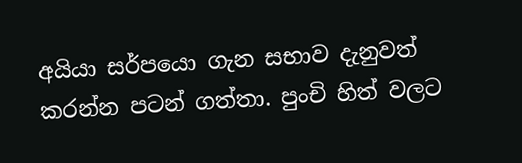අයියා සර්පයො ගැන සභාව දැනුවත් කරන්න පටන් ගත්තා. පුංචි හිත් වලට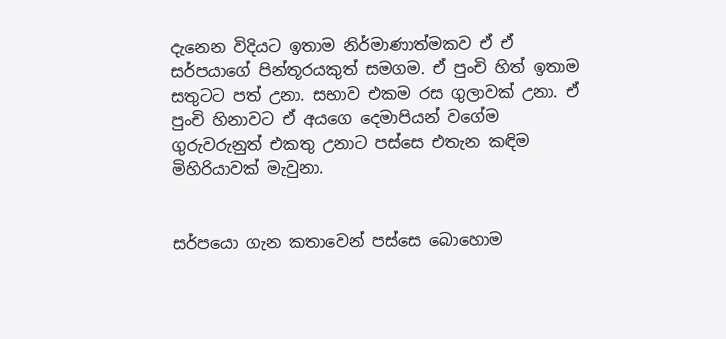දැනෙන විදියට ඉතාම නිර්මාණාත්මකව ඒ ඒ සර්පයාගේ පින්තූරයකුත් සමගම. ඒ පුංචි හිත් ඉතාම සතුටට පත් උනා. සභාව එකම රස ගුලාවක් උනා. ඒ පුංචි හිනාවට ඒ අයගෙ දෙමාපියන් වගේම ගුරුවරුනුත් එකතු උනාට පස්සෙ එතැන කඳිම මිහිරියාවක් මැවුනා.


සර්පයො ගැන කතාවෙන් පස්සෙ බොහොම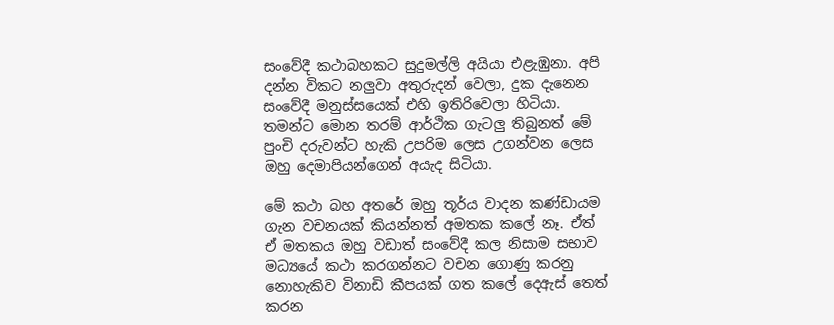සංවේදී කථාබහකට සුදුමල්ලි අයියා එළැඹුනා. අපි දන්න විකට නලුවා අතුරුදන් වෙලා, දුක දැනෙන සංවේදී මනුස්සයෙක් එහි ඉතිරිවෙලා හිටියා. තමන්ට මොන තරම් ආර්ථික ගැටලු තිබුනත් මේ පුංචි දරුවන්ට හැකි උපරිම ලෙස උගන්වන ලෙස ඔහු දෙමාපියන්ගෙන් අයැද සිටියා.

මේ කථා බහ අතරේ ඔහු තූර්ය වාදන කණ්ඩායම ගැන වචනයක් කියන්නත් අමතක කලේ නෑ. ඒත් ඒ මතකය ඔහු වඩාත් සංවේදී කල නිසාම සභාව මධ්‍යයේ කථා කරගන්නට වචන ගොණු කරනු නොහැකිව විනාඩි කීපයක් ගත කලේ දෙඇස් තෙත් කරන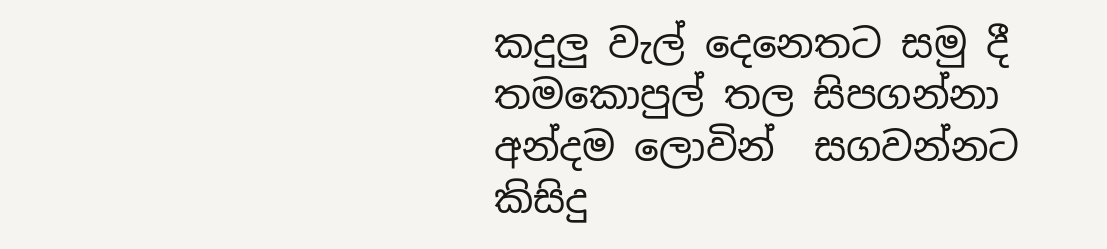කදුලු වැල් දෙනෙතට සමු දී තමකොපුල් තල සිපගන්නා අන්දම ලොවින්  සගවන්නට කිසිදු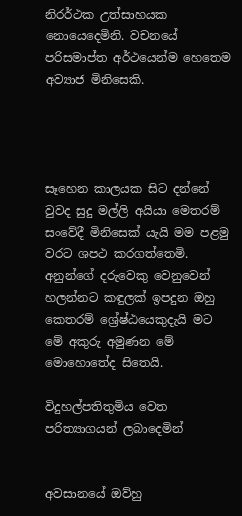නිරර්ථක උත්සාහයක නොයෙදෙමිනි. වචනයේ පරිසමාප්ත අර්ථයෙන්ම හෙතෙම අව්‍යාජ මිනිසෙකි.




සෑහෙන කාලයක සිට දන්නේ වුවද සුදු මල්ලි අයියා මෙතරම් සංවේදී මිනිසෙක් යැයි මම පළමු වරට ශපථ කරගත්තෙමි. අනුන්ගේ දරුවෙකු වෙනුවෙන් හලන්නට කඳුලක් ඉපදුන ඔහු කෙතරම් ශ්‍රේෂ්ඨයෙකුදැයි මට මේ අකුරු අමුණන මේ මොහොතේද සිතෙයි.

විදුහල්පතිතුමිය වෙත පරිත්‍යාගයන් ලබාදෙමින්


අවසානයේ ඔව්හු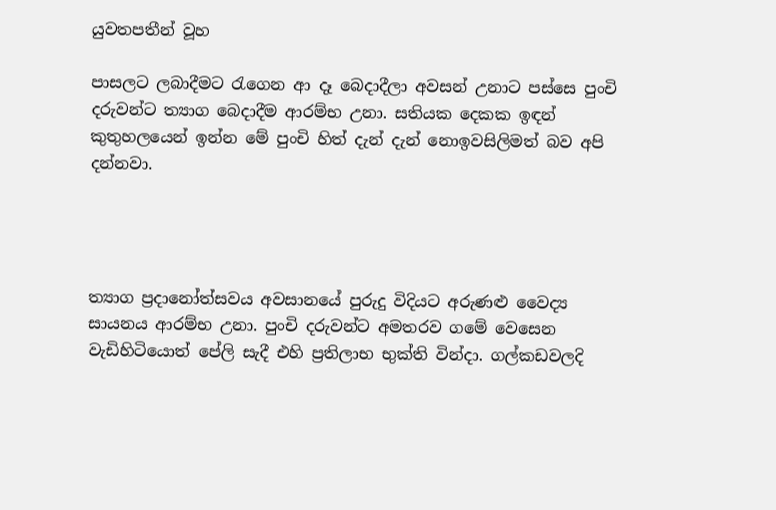යුවතපතීන් වූහ

පාසලට ලබාදීමට රැගෙන ආ දෑ බෙදාදීලා අවසන් උනාට පස්සෙ පුංචි දරුවන්ට ත්‍යාග බෙදාදීම ආරම්භ උනා. සතියක දෙකක ඉඳන් කුතුහලයෙන් ඉන්න මේ පුංචි හිත් දැන් දැන් නොඉවසිලිමත් බව අපි දන්නවා.




ත්‍යාග ප්‍ර‍දානෝත්සවය අවසානයේ පුරුදු විදියට අරුණළු වෛද්‍ය සායනය ආරම්භ උනා. පුංචි දරුවන්ට අමතරව ගමේ වෙසෙන වැඩිහිටියොත් පේලි සැදී එහි ප්‍ර‍තිලාභ භුක්ති වින්දා. ගල්කඩවලදි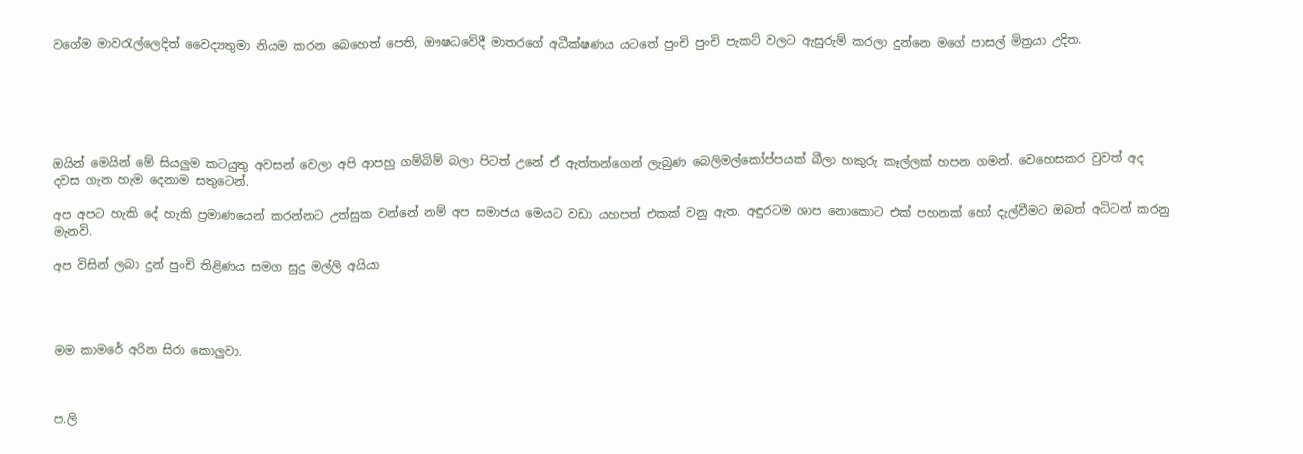වගේම මාවරැල්ලෙදිත් වෛද්‍යතුමා නියම කරන බෙහෙත් පෙති, ඖෂධවේදී මාතරගේ අධීක්ෂණය යටතේ පුංචි පුංචි පැකට් වලට ඇසුරුම් කරලා දුන්නෙ මගේ පාසල් මිත්‍ර‍යා උදිත.






ඔයින් මෙයින් මේ සියලුම කටයුතු අවසන් වෙලා අපි ආපහු ගම්බිම් බලා පිටත් උනේ ඒ ඇත්තන්ගෙන් ලැබුණ බෙලිමල්කෝප්පයක් බීලා හකුරු කෑල්ලක් හපන ගමන්. වෙහෙසකර වුවත් අද දවස ගැන හැම දෙනාම සතුටෙන්.

අප අපට හැකි දේ හැකි ප්‍ර‍මාණයෙන් කරන්නට උත්සුක වන්නේ නම් අප සමාජය මෙයට වඩා යහපත් එකක් වනු ඇත. අඳුරටම ශාප නොකොට එක් පහනක් හෝ දැල්වීමට ඔබත් අධිටන් කරනු මැනවි.

අප විසින් ලබා දුන් පුංචි තිළිණය සමග සුදු මල්ලි අයියා




මම කාමරේ අරින සිරා කොලුවා.



ප.ලි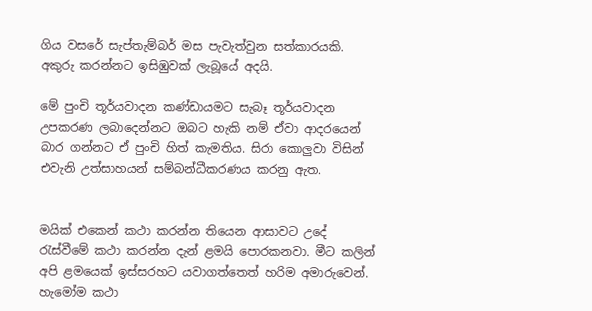ගිය වසරේ සැප්තැම්බර් මස පැවැත්වුන සත්කාරයකි. අකුරු කරන්නට ඉසිඹුවක් ලැබූයේ අදයි.

මේ පුංචි තූර්යවාදන කණ්ඩායමට සැබෑ තූර්යවාදන උපකරණ ලබාදෙන්නට ඔබට හැකි නම් ඒවා ආදරයෙන් බාර ගන්නට ඒ පුංචි හිත් කැමතිය. සිරා කොලුවා විසින් එවැනි උත්සාහයන් සම්බන්ධීකරණය කරනු ඇත.


මයික් එකෙන් කථා කරන්න තියෙන ආසාවට උදේ රැස්වීමේ කථා කරන්න දැන් ළමයි පොරකනවා. මීට කලින් අපි ළමයෙක් ඉස්සරහට යවාගත්තෙත් හරිම අමාරුවෙන්. හැමෝම කථා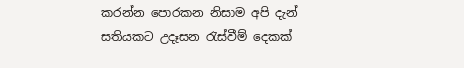කරන්න පොරකන නිසාම අපි දැන් සතියකට උදෑසන රැස්වීම් දෙකක්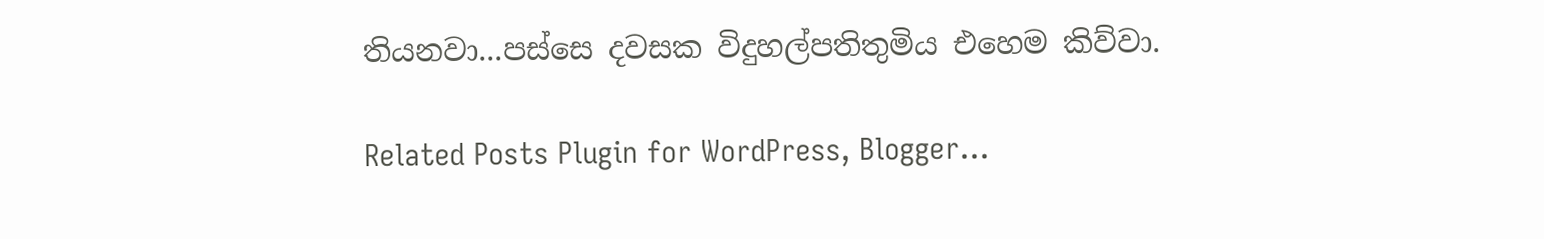තියනවා...පස්සෙ දවසක විදුහල්පතිතුමිය එහෙම කිව්වා.

Related Posts Plugin for WordPress, Blogger...